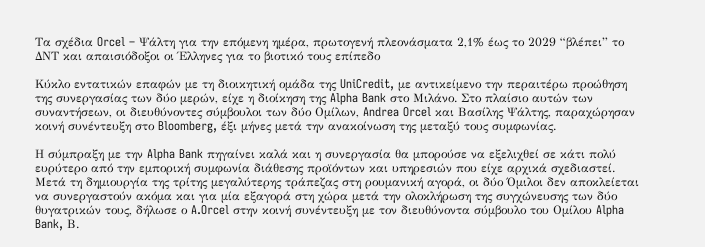Τα σχέδια Orcel – Ψάλτη για την επόμενη ημέρα, πρωτογενή πλεονάσματα 2,1% έως το 2029 “βλέπει” το ΔΝΤ και απαισιόδοξοι οι Έλληνες για το βιοτικό τους επίπεδο

Κύκλο εντατικών επαφών με τη διοικητική ομάδα της UniCredit, με αντικείμενο την περαιτέρω προώθηση της συνεργασίας των δύο μερών, είχε η διοίκηση της Alpha Bank στο Μιλάνο. Στο πλαίσιο αυτών των συναντήσεων, οι διευθύνοντες σύμβουλοι των δύο Ομίλων, Andrea Orcel και Βασίλης Ψάλτης, παραχώρησαν κοινή συνέντευξη στο Bloomberg, έξι μήνες μετά την ανακοίνωση της μεταξύ τους συμφωνίας.

Η σύμπραξη με την Alpha Bank πηγαίνει καλά και η συνεργασία θα μπορούσε να εξελιχθεί σε κάτι πολύ ευρύτερο από την εμπορική συμφωνία διάθεσης προϊόντων και υπηρεσιών που είχε αρχικά σχεδιαστεί. Μετά τη δημιουργία της τρίτης μεγαλύτερης τράπεζας στη ρουμανική αγορά, οι δύο Όμιλοι δεν αποκλείεται να συνεργαστούν ακόμα και για μία εξαγορά στη χώρα μετά την ολοκλήρωση της συγχώνευσης των δύο θυγατρικών τους, δήλωσε ο A.Orcel στην κοινή συνέντευξη με τον διευθύνοντα σύμβουλο του Ομίλου Alpha Bank, Β.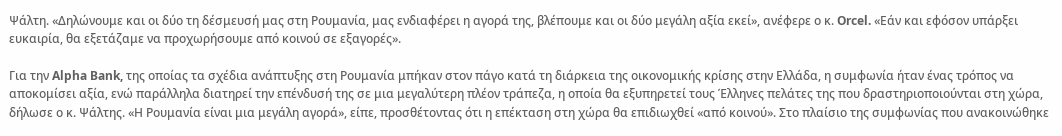Ψάλτη. «Δηλώνουμε και οι δύο τη δέσμευσή μας στη Ρουμανία, μας ενδιαφέρει η αγορά της, βλέπουμε και οι δύο μεγάλη αξία εκεί», ανέφερε ο κ. Orcel. «Εάν και εφόσον υπάρξει ευκαιρία, θα εξετάζαμε να προχωρήσουμε από κοινού σε εξαγορές».

Για την Alpha Bank, της οποίας τα σχέδια ανάπτυξης στη Ρουμανία μπήκαν στον πάγο κατά τη διάρκεια της οικονομικής κρίσης στην Ελλάδα, η συμφωνία ήταν ένας τρόπος να αποκομίσει αξία, ενώ παράλληλα διατηρεί την επένδυσή της σε μια μεγαλύτερη πλέον τράπεζα, η οποία θα εξυπηρετεί τους Έλληνες πελάτες της που δραστηριοποιούνται στη χώρα, δήλωσε ο κ. Ψάλτης. «Η Ρουμανία είναι μια μεγάλη αγορά», είπε, προσθέτοντας ότι η επέκταση στη χώρα θα επιδιωχθεί «από κοινού». Στο πλαίσιο της συμφωνίας που ανακοινώθηκε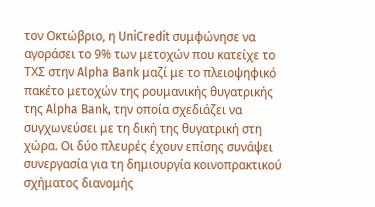τον Οκτώβριο, η UniCredit συμφώνησε να αγοράσει το 9% των μετοχών που κατείχε το ΤΧΣ στην Alpha Bank μαζί με το πλειοψηφικό πακέτο μετοχών της ρουμανικής θυγατρικής της Alpha Bank, την οποία σχεδιάζει να συγχωνεύσει με τη δική της θυγατρική στη χώρα. Οι δύο πλευρές έχουν επίσης συνάψει συνεργασία για τη δημιουργία κοινοπρακτικού σχήματος διανομής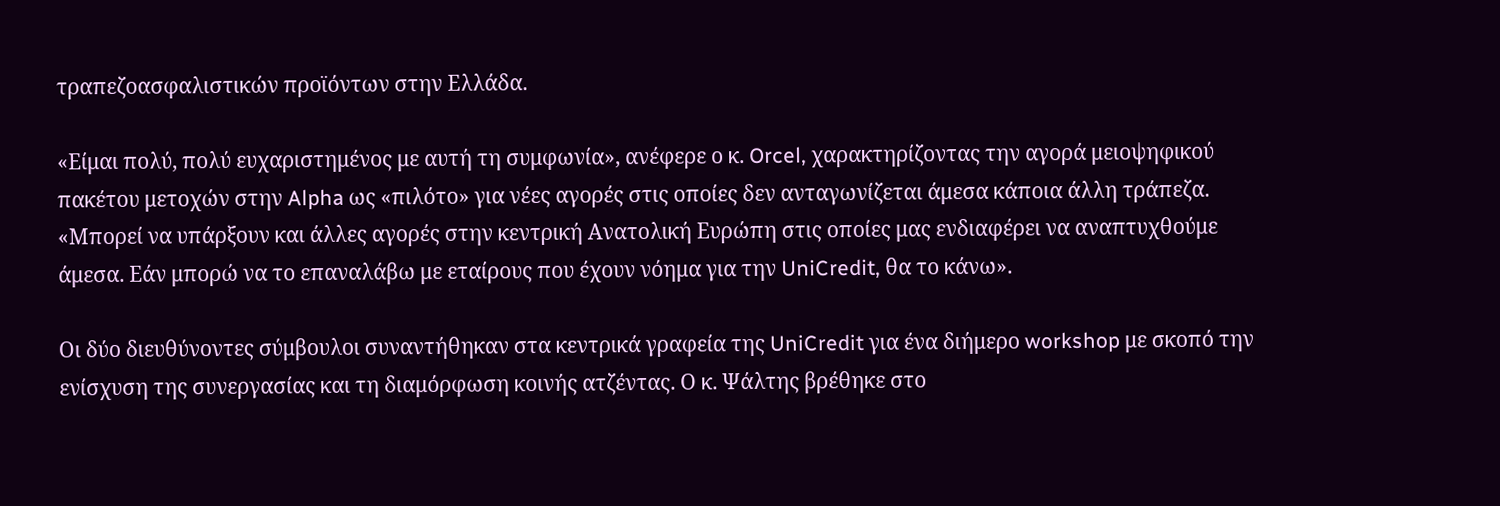τραπεζοασφαλιστικών προϊόντων στην Ελλάδα.

«Είμαι πολύ, πολύ ευχαριστημένος με αυτή τη συμφωνία», ανέφερε ο κ. Orcel, χαρακτηρίζοντας την αγορά μειοψηφικού πακέτου μετοχών στην Alpha ως «πιλότο» για νέες αγορές στις οποίες δεν ανταγωνίζεται άμεσα κάποια άλλη τράπεζα. «Μπορεί να υπάρξουν και άλλες αγορές στην κεντρική Ανατολική Ευρώπη στις οποίες μας ενδιαφέρει να αναπτυχθούμε άμεσα. Εάν μπορώ να το επαναλάβω με εταίρους που έχουν νόημα για την UniCredit, θα το κάνω».

Οι δύο διευθύνοντες σύμβουλοι συναντήθηκαν στα κεντρικά γραφεία της UniCredit για ένα διήμερο workshop με σκοπό την ενίσχυση της συνεργασίας και τη διαμόρφωση κοινής ατζέντας. Ο κ. Ψάλτης βρέθηκε στο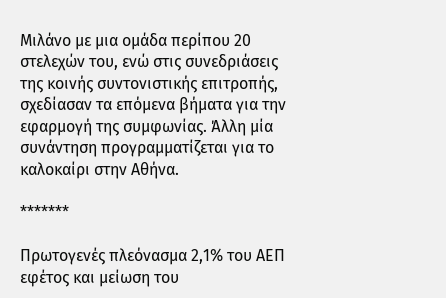Μιλάνο με μια ομάδα περίπου 20 στελεχών του, ενώ στις συνεδριάσεις της κοινής συντονιστικής επιτροπής, σχεδίασαν τα επόμενα βήματα για την εφαρμογή της συμφωνίας. Άλλη μία συνάντηση προγραμματίζεται για το καλοκαίρι στην Αθήνα.

*******

Πρωτογενές πλεόνασμα 2,1% του ΑΕΠ εφέτος και μείωση του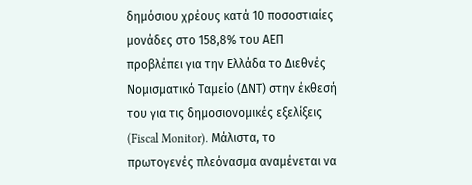δημόσιου χρέους κατά 10 ποσοστιαίες μονάδες στο 158,8% του ΑΕΠ προβλέπει για την Ελλάδα το Διεθνές Νομισματικό Ταμείο (ΔΝΤ) στην έκθεσή του για τις δημοσιονομικές εξελίξεις (Fiscal Monitor). Μάλιστα, το πρωτογενές πλεόνασμα αναμένεται να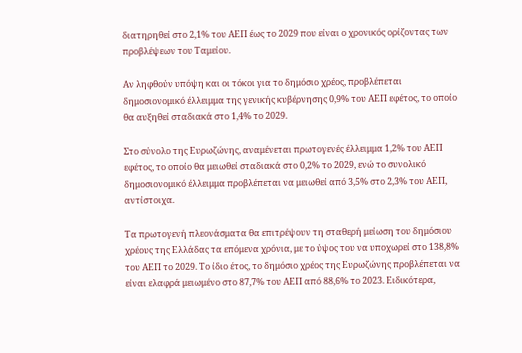διατηρηθεί στο 2,1% του ΑΕΠ έως το 2029 που είναι ο χρονικός ορίζοντας των προβλέψεων του Ταμείου.

Αν ληφθούν υπόψη και οι τόκοι για το δημόσιο χρέος, προβλέπεται δημοσιονομικό έλλειμμα της γενικής κυβέρνησης 0,9% του ΑΕΠ εφέτος, το οποίο θα αυξηθεί σταδιακά στο 1,4% το 2029.

Στο σύνολο της Ευρωζώνης, αναμένεται πρωτογενές έλλειμμα 1,2% του ΑΕΠ εφέτος, το οποίο θα μειωθεί σταδιακά στο 0,2% το 2029, ενώ το συνολικό δημοσιονομικό έλλειμμα προβλέπεται να μειωθεί από 3,5% στο 2,3% του ΑΕΠ, αντίστοιχα.

Τα πρωτογενή πλεονάσματα θα επιτρέψουν τη σταθερή μείωση του δημόσιου χρέους της Ελλάδας τα επόμενα χρόνια, με το ύψος του να υποχωρεί στο 138,8% του ΑΕΠ το 2029. Το ίδιο έτος, το δημόσιο χρέος της Ευρωζώνης προβλέπεται να είναι ελαφρά μειωμένο στο 87,7% του ΑΕΠ από 88,6% το 2023. Ειδικότερα,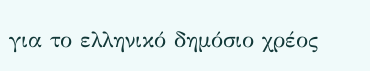για το ελληνικό δημόσιο χρέος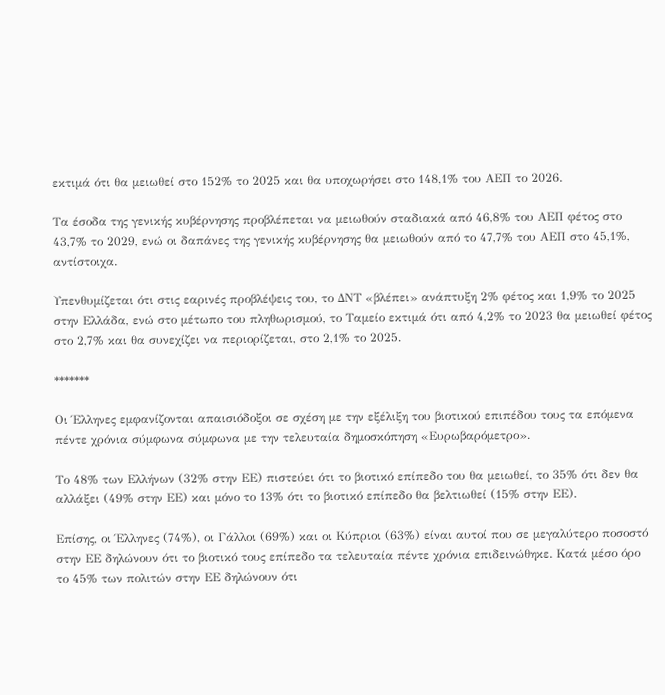εκτιμά ότι θα μειωθεί στο 152% το 2025 και θα υποχωρήσει στο 148,1% του ΑΕΠ το 2026.

Τα έσοδα της γενικής κυβέρνησης προβλέπεται να μειωθούν σταδιακά από 46,8% του ΑΕΠ φέτος στο 43,7% το 2029, ενώ οι δαπάνες της γενικής κυβέρνησης θα μειωθούν από το 47,7% του ΑΕΠ στο 45,1%, αντίστοιχα.

Υπενθυμίζεται ότι στις εαρινές προβλέψεις του, το ΔΝΤ «βλέπει» ανάπτυξη 2% φέτος και 1,9% το 2025 στην Ελλάδα, ενώ στο μέτωπο του πληθωρισμού, το Ταμείο εκτιμά ότι από 4,2% το 2023 θα μειωθεί φέτος στο 2,7% και θα συνεχίζει να περιορίζεται, στο 2,1% το 2025.

*******

Οι Έλληνες εμφανίζονται απαισιόδοξοι σε σχέση με την εξέλιξη του βιοτικού επιπέδου τους τα επόμενα πέντε χρόνια σύμφωνα σύμφωνα με την τελευταία δημοσκόπηση «Ευρωβαρόμετρο».

Το 48% των Ελλήνων (32% στην ΕΕ) πιστεύει ότι το βιοτικό επίπεδο του θα μειωθεί, το 35% ότι δεν θα αλλάξει (49% στην ΕΕ) και μόνο το 13% ότι το βιοτικό επίπεδο θα βελτιωθεί (15% στην ΕΕ).

Επίσης, οι Έλληνες (74%), οι Γάλλοι (69%) και οι Κύπριοι (63%) είναι αυτοί που σε μεγαλύτερο ποσοστό στην ΕΕ δηλώνουν ότι το βιοτικό τους επίπεδο τα τελευταία πέντε χρόνια επιδεινώθηκε. Κατά μέσο όρο το 45% των πολιτών στην ΕΕ δηλώνουν ότι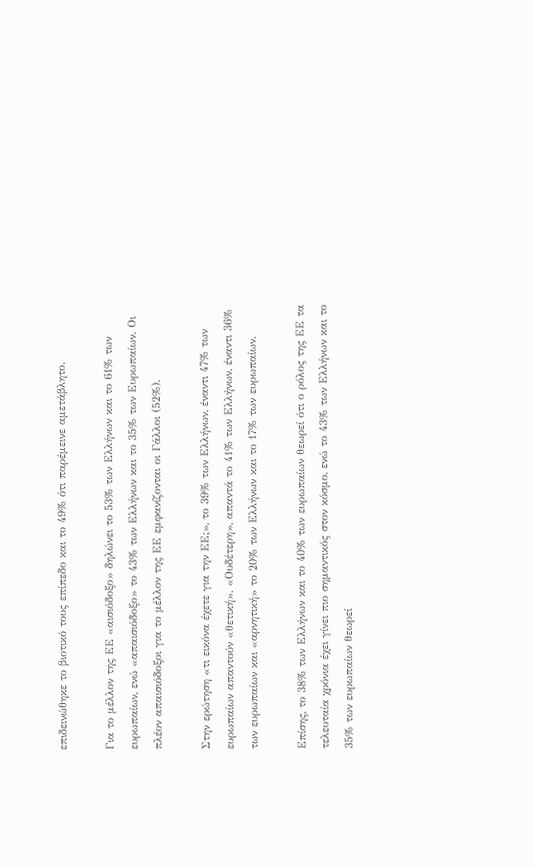επιδεινώθηκε το βιοτικό τους επίπεδο και το 49% ότι παρέμεινε αμετάβλητο.

Για το μέλλον της ΕΕ «αισιόδοξο» δηλώνει το 53% των Ελλήνων και το 61% των ευρωπαίων, ενώ «απαισιόδοξο» το 43% των Ελλήνων και το 35% των Ευρωπαίων. Οι πλέον απαισιόδοξοι για το μέλλον της ΕΕ εμφανίζονται οι Γάλλοι (52%).

Στην ερώτηση «τι εικόνα έχετε για την ΕΕ;», το 39% των Ελλήνων, έναντι 47% των ευρωπαίων απαντούν «θετική». «Ουδέτερη», απαντά το 41% των Ελλήνων, έναντι 36% των ευρωπαίων και «αρνητική» το 20% των Ελλήνων και το 17% των ευρωπαίων.

Επίσης, το 38% των Ελλήνων και το 40% των ευρωπαίων θεωρεί ότι ο ρόλος της ΕΕ τα τελευταία χρόνια έχει γίνει πιο σημαντικός στον κόσμο, ενώ το 43% των Ελλήνων και το 35% των ευρωπαίων θεωρεί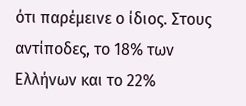ότι παρέμεινε ο ίδιος. Στους αντίποδες, το 18% των Ελλήνων και το 22%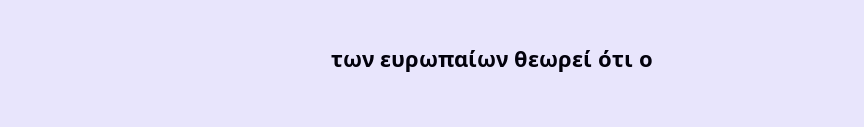των ευρωπαίων θεωρεί ότι ο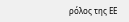ρόλος της ΕΕ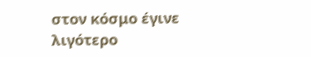στον κόσμο έγινε λιγότερο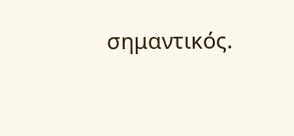σημαντικός.